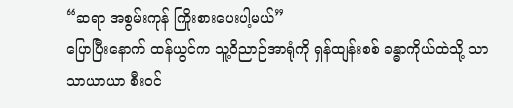“ဆရာ အစွမ်းကုန် ကြိုးစားပေးပါ့မယ်”
ပြောပြီးနောက် ထန်ယွင်က သူ့ဝိညာဉ်အာရုံကို ရှန်ထျန်းစစ် ခန္ဓာကိုယ်ထဲသို့ သာသာယာယာ စီးဝင်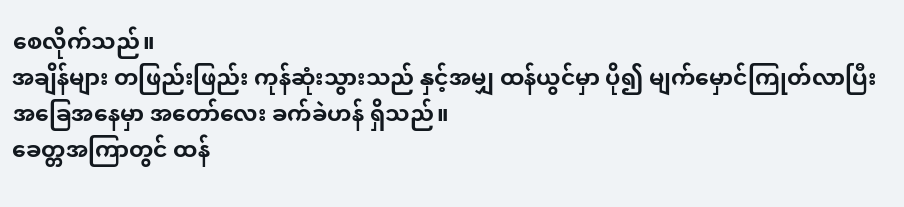စေလိုက်သည်။
အချိန်များ တဖြည်းဖြည်း ကုန်ဆုံးသွားသည် နှင့်အမျှ ထန်ယွင်မှာ ပို၍ မျက်မှောင်ကြုတ်လာပြီး အခြေအနေမှာ အတော်လေး ခက်ခဲဟန် ရှိသည်။
ခေတ္တအကြာတွင် ထန်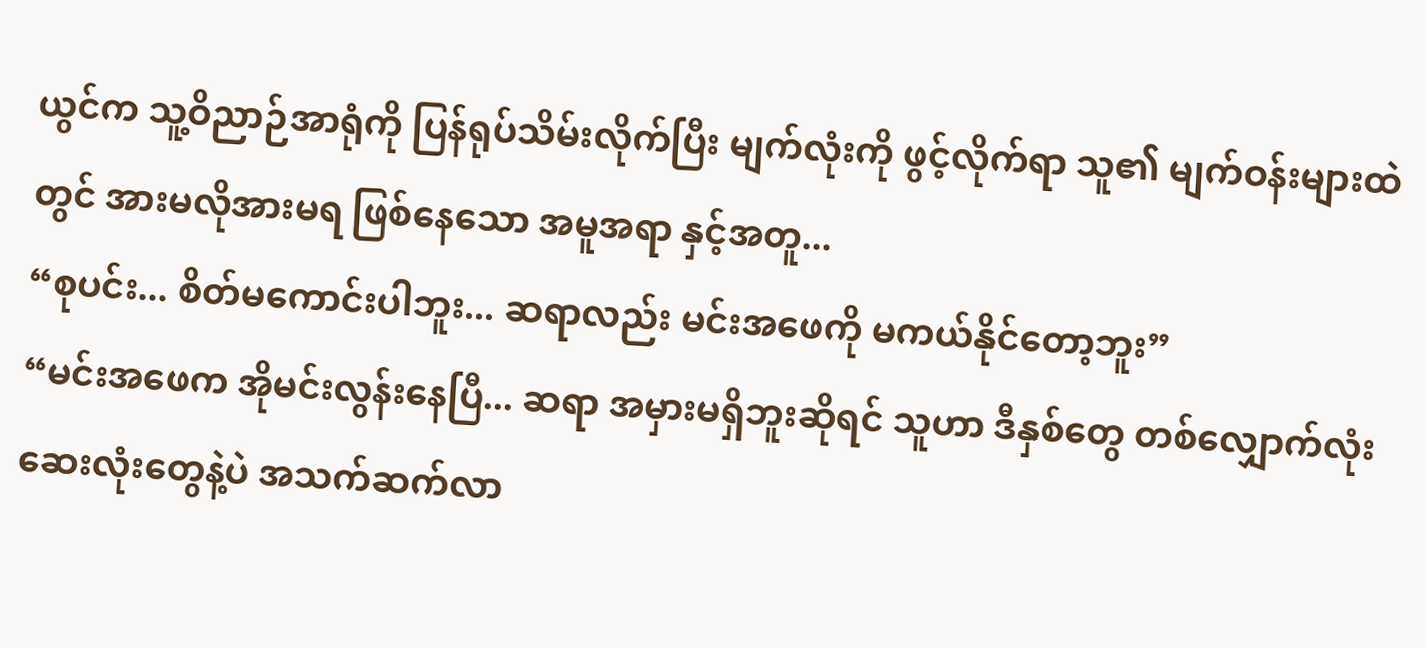ယွင်က သူ့ဝိညာဉ်အာရုံကို ပြန်ရုပ်သိမ်းလိုက်ပြီး မျက်လုံးကို ဖွင့်လိုက်ရာ သူ၏ မျက်ဝန်းများထဲတွင် အားမလိုအားမရ ဖြစ်နေသော အမူအရာ နှင့်အတူ...
“စုပင်း... စိတ်မကောင်းပါဘူး... ဆရာလည်း မင်းအဖေကို မကယ်နိုင်တော့ဘူး”
“မင်းအဖေက အိုမင်းလွန်းနေပြီ... ဆရာ အမှားမရှိဘူးဆိုရင် သူဟာ ဒီနှစ်တွေ တစ်လျှောက်လုံး ဆေးလုံးတွေနဲ့ပဲ အသက်ဆက်လာ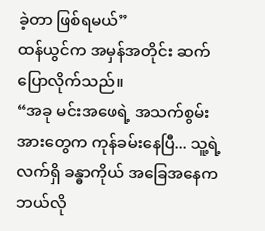ခဲ့တာ ဖြစ်ရမယ်”
ထန်ယွင်က အမှန်အတိုင်း ဆက်ပြောလိုက်သည်။
“အခု မင်းအဖေရဲ့ အသက်စွမ်းအားတွေက ကုန်ခမ်းနေပြီ... သူ့ရဲ့ လက်ရှိ ခန္ဓာကိုယ် အခြေအနေက ဘယ်လို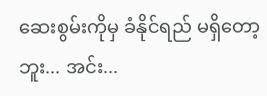ဆေးစွမ်းကိုမှ ခံနိုင်ရည် မရှိတော့ဘူး... အင်း...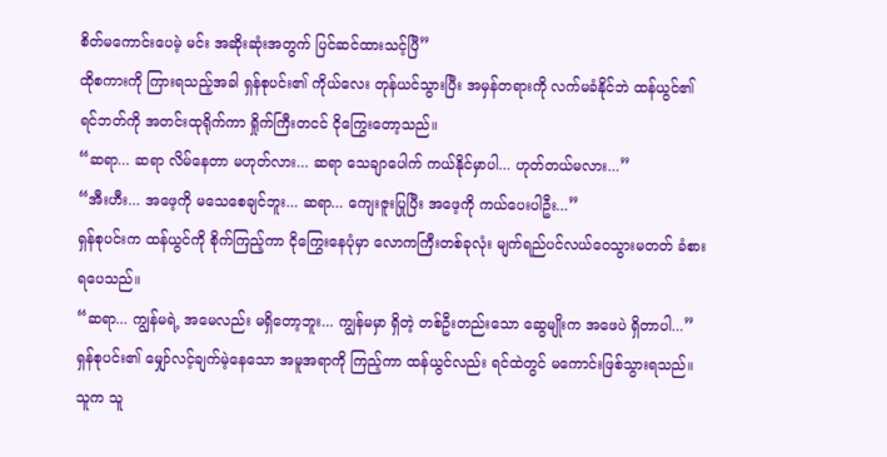စိတ်မကောင်းပေမဲ့ မင်း အဆိုးဆုံးအတွက် ပြင်ဆင်ထားသင့်ပြီ”
ထိုစကားကို ကြားရသည့်အခါ ရှန်စုပင်း၏ ကိုယ်လေး တုန်ယင်သွားပြီး အမှန်တရားကို လက်မခံနိုင်ဘဲ ထန်ယွင်၏ ရင်ဘတ်ကို အတင်းထုရိုက်ကာ ရှိုက်ကြီးတငင် ငိုကြွေးတော့သည်။
“ဆရာ... ဆရာ လိမ်နေတာ မဟုတ်လား... ဆရာ သေချာပေါက် ကယ်နိုင်မှာပါ... ဟုတ်တယ်မလား...”
“အီးဟီး... အဖေ့ကို မသေစေချင်ဘူး... ဆရာ... ကျေးဇူးပြုပြီး အဖေ့ကို ကယ်ပေးပါဦး...”
ရှန်စုပင်းက ထန်ယွင်ကို စိုက်ကြည့်ကာ ငိုကြွေးနေပုံမှာ လောကကြီးတစ်ခုလုံး မျက်ရည်ပင်လယ်ဝေသွားမတတ် ခံစားရပေသည်။
“ဆရာ... ကျွန်မရဲ့ အမေလည်း မရှိတော့ဘူး... ကျွန်မမှာ ရှိတဲ့ တစ်ဦးတည်းသော ဆွေမျိုးက အဖေပဲ ရှိတာပါ...”
ရှန်စုပင်း၏ မျှော်လင့်ချက်မဲ့နေသော အမူအရာကို ကြည့်ကာ ထန်ယွင်လည်း ရင်ထဲတွင် မကောင်းဖြစ်သွားရသည်။ သူက သူ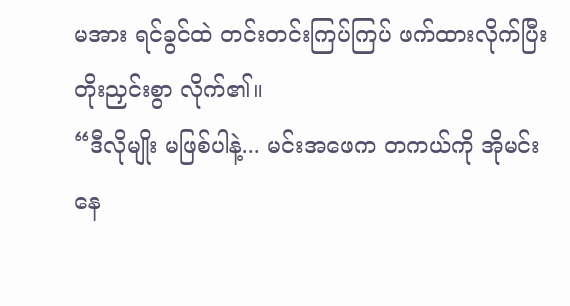မအား ရင်ခွင်ထဲ တင်းတင်းကြပ်ကြပ် ဖက်ထားလိုက်ပြီး တိုးညှင်းစွာ လိုက်၏။
“ဒီလိုမျိုး မဖြစ်ပါနဲ့... မင်းအဖေက တကယ်ကို အိုမင်းနေ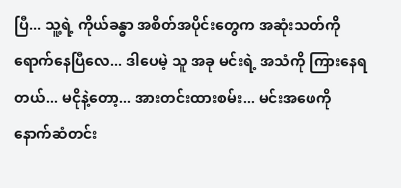ပြီ... သူ့ရဲ့ ကိုယ်ခန္ဓာ အစိတ်အပိုင်းတွေက အဆုံးသတ်ကို ရောက်နေပြီလေ... ဒါပေမဲ့ သူ အခု မင်းရဲ့ အသံကို ကြားနေရတယ်... မငိုနဲ့တော့... အားတင်းထားစမ်း... မင်းအဖေကို နောက်ဆံတင်း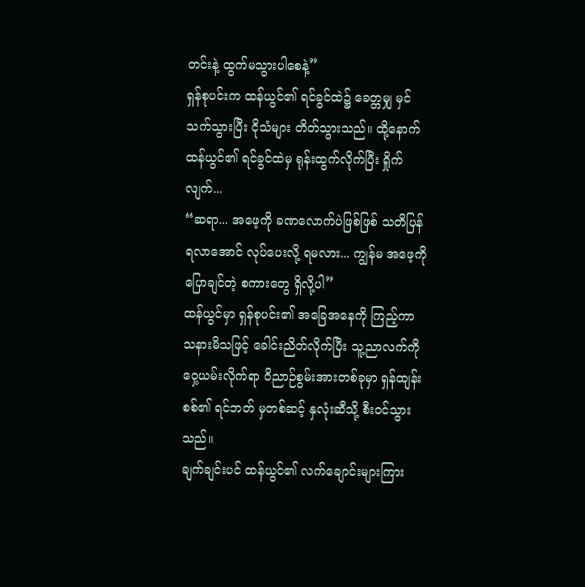တင်းနဲ့ ထွက်မသွားပါစေနဲ့”
ရှန်စုပင်းက ထန်ယွင်၏ ရင်ခွင်ထဲ၌ ခေတ္တမျှ မှင်သက်သွားပြီး ငိုသံများ တိတ်သွားသည်။ ထို့နောက် ထန်ယွင်၏ ရင်ခွင်ထဲမှ ရုန်းထွက်လိုက်ပြီး ရှိုက်လျက်...
“ဆရာ... အဖေ့ကို ခဏလောက်ပဲဖြစ်ဖြစ် သတိပြန်ရလာအောင် လုပ်ပေးလို့ ရမလား... ကျွန်မ အဖေ့ကို ပြောချင်တဲ့ စကားတွေ ရှိလို့ပါ”
ထန်ယွင်မှာ ရှန်စုပင်း၏ အခြေအနေကို ကြည့်ကာ သနားမိသဖြင့် ခေါင်းညိတ်လိုက်ပြီး သူ့ညာလက်ကို ဝှေ့ယမ်းလိုက်ရာ ဝိညာဉ်စွမ်းအားတစ်ခုမှာ ရှန်ထျန်းစစ်၏ ရင်ဘတ် မှတစ်ဆင့် နှလုံးဆီသို့ စီးဝင်သွားသည်။
ချက်ချင်းပင် ထန်ယွင်၏ လက်ချောင်းများကြား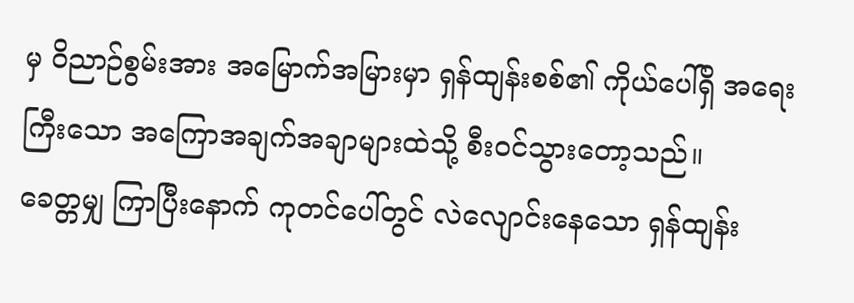မှ ဝိညာဉ်စွမ်းအား အမြောက်အမြားမှာ ရှန်ထျန်းစစ်၏ ကိုယ်ပေါ်ရှိ အရေးကြီးသော အကြောအချက်အချာများထဲသို့ စီးဝင်သွားတော့သည်။
ခေတ္တမျှ ကြာပြီးနောက် ကုတင်ပေါ်တွင် လဲလျောင်းနေသော ရှန်ထျန်း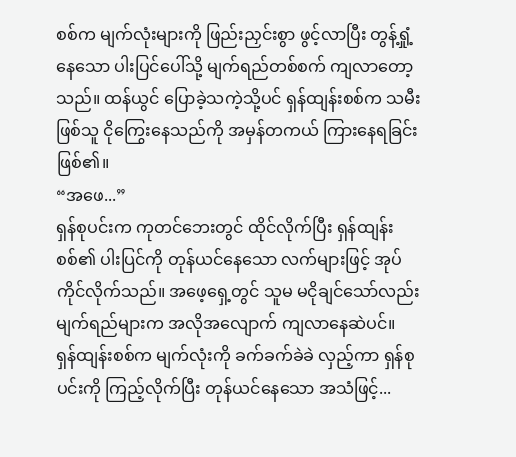စစ်က မျက်လုံးများကို ဖြည်းညှင်းစွာ ဖွင့်လာပြီး တွန့်ရှုံ့နေသော ပါးပြင်ပေါ်သို့ မျက်ရည်တစ်စက် ကျလာတော့သည်။ ထန်ယွင် ပြောခဲ့သကဲ့သို့ပင် ရှန်ထျန်းစစ်က သမီးဖြစ်သူ ငိုကြွေးနေသည်ကို အမှန်တကယ် ကြားနေရခြင်း ဖြစ်၏။
“အဖေ...”
ရှန်စုပင်းက ကုတင်ဘေးတွင် ထိုင်လိုက်ပြီး ရှန်ထျန်းစစ်၏ ပါးပြင်ကို တုန်ယင်နေသော လက်များဖြင့် အုပ်ကိုင်လိုက်သည်။ အဖေ့ရှေ့တွင် သူမ မငိုချင်သော်လည်း မျက်ရည်များက အလိုအလျောက် ကျလာနေဆဲပင်။
ရှန်ထျန်းစစ်က မျက်လုံးကို ခက်ခက်ခဲခဲ လှည့်ကာ ရှန်စုပင်းကို ကြည့်လိုက်ပြီး တုန်ယင်နေသော အသံဖြင့်...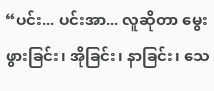“ပင်း... ပင်းအာ... လူဆိုတာ မွေးဖွားခြင်း၊ အိုခြင်း၊ နာခြင်း၊ သေ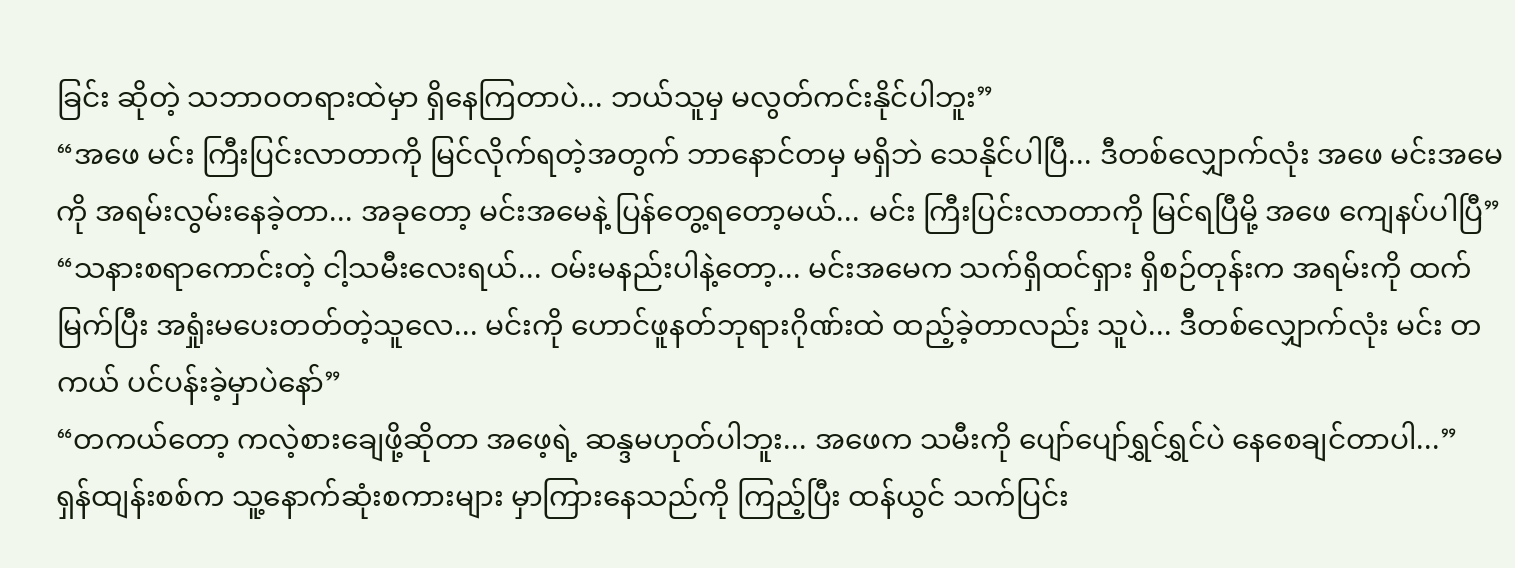ခြင်း ဆိုတဲ့ သဘာဝတရားထဲမှာ ရှိနေကြတာပဲ... ဘယ်သူမှ မလွတ်ကင်းနိုင်ပါဘူး”
“အဖေ မင်း ကြီးပြင်းလာတာကို မြင်လိုက်ရတဲ့အတွက် ဘာနောင်တမှ မရှိဘဲ သေနိုင်ပါပြီ... ဒီတစ်လျှောက်လုံး အဖေ မင်းအမေကို အရမ်းလွမ်းနေခဲ့တာ... အခုတော့ မင်းအမေနဲ့ ပြန်တွေ့ရတော့မယ်... မင်း ကြီးပြင်းလာတာကို မြင်ရပြီမို့ အဖေ ကျေနပ်ပါပြီ”
“သနားစရာကောင်းတဲ့ ငါ့သမီးလေးရယ်... ဝမ်းမနည်းပါနဲ့တော့... မင်းအမေက သက်ရှိထင်ရှား ရှိစဉ်တုန်းက အရမ်းကို ထက်မြက်ပြီး အရှုံးမပေးတတ်တဲ့သူလေ... မင်းကို ဟောင်ဖူနတ်ဘုရားဂိုဏ်းထဲ ထည့်ခဲ့တာလည်း သူပဲ... ဒီတစ်လျှောက်လုံး မင်း တကယ် ပင်ပန်းခဲ့မှာပဲနော်”
“တကယ်တော့ ကလဲ့စားချေဖို့ဆိုတာ အဖေ့ရဲ့ ဆန္ဒမဟုတ်ပါဘူး... အဖေက သမီးကို ပျော်ပျော်ရွှင်ရွှင်ပဲ နေစေချင်တာပါ...”
ရှန်ထျန်းစစ်က သူ့နောက်ဆုံးစကားများ မှာကြားနေသည်ကို ကြည့်ပြီး ထန်ယွင် သက်ပြင်း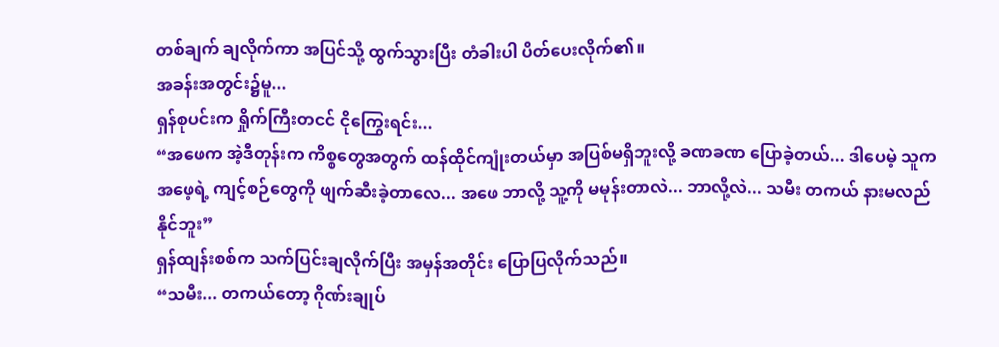တစ်ချက် ချလိုက်ကာ အပြင်သို့ ထွက်သွားပြီး တံခါးပါ ပိတ်ပေးလိုက်၏။
အခန်းအတွင်း၌မူ...
ရှန်စုပင်းက ရှိုက်ကြီးတငင် ငိုကြွေးရင်း...
“အဖေက အဲ့ဒီတုန်းက ကိစ္စတွေအတွက် ထန်ထိုင်ကျုံးတယ်မှာ အပြစ်မရှိဘူးလို့ ခဏခဏ ပြောခဲ့တယ်... ဒါပေမဲ့ သူက အဖေ့ရဲ့ ကျင့်စဉ်တွေကို ဖျက်ဆီးခဲ့တာလေ... အဖေ ဘာလို့ သူ့ကို မမုန်းတာလဲ... ဘာလို့လဲ... သမီး တကယ် နားမလည်နိုင်ဘူး”
ရှန်ထျန်းစစ်က သက်ပြင်းချလိုက်ပြီး အမှန်အတိုင်း ပြောပြလိုက်သည်။
“သမီး... တကယ်တော့ ဂိုဏ်းချုပ်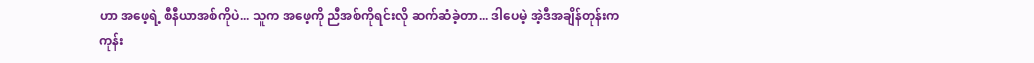ဟာ အဖေ့ရဲ့ စီနီယာအစ်ကိုပဲ... သူက အဖေ့ကို ညီအစ်ကိုရင်းလို ဆက်ဆံခဲ့တာ... ဒါပေမဲ့ အဲ့ဒီအချိန်တုန်းက ကုန်း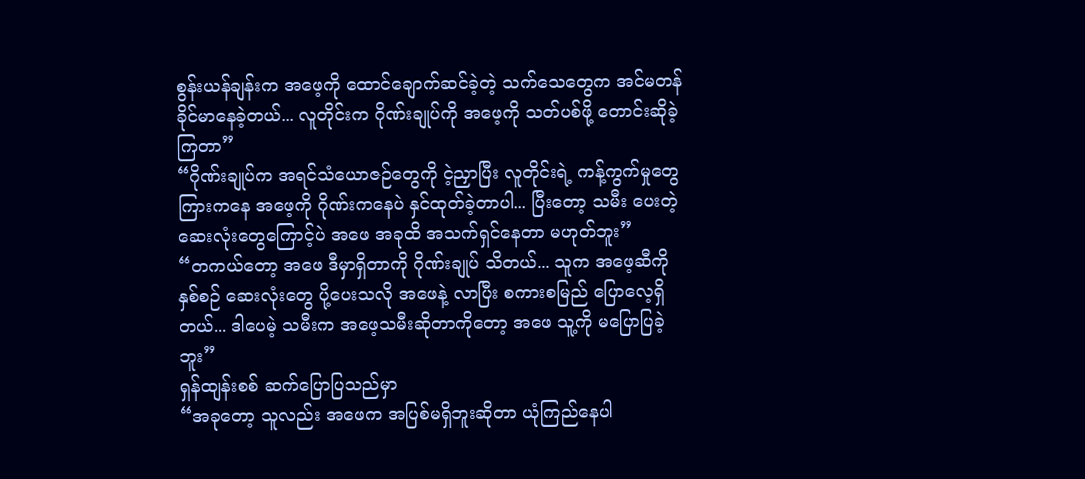စွန်းယန်ချန်းက အဖေ့ကို ထောင်ချောက်ဆင်ခဲ့တဲ့ သက်သေတွေက အင်မတန် ခိုင်မာနေခဲ့တယ်... လူတိုင်းက ဂိုဏ်းချုပ်ကို အဖေ့ကို သတ်ပစ်ဖို့ တောင်းဆိုခဲ့ကြတာ”
“ဂိုဏ်းချုပ်က အရင်သံယောဇဉ်တွေကို ငဲ့ညှာပြီး လူတိုင်းရဲ့ ကန့်ကွက်မှုတွေ ကြားကနေ အဖေ့ကို ဂိုဏ်းကနေပဲ နှင်ထုတ်ခဲ့တာပါ... ပြီးတော့ သမီး ပေးတဲ့ ဆေးလုံးတွေကြောင့်ပဲ အဖေ အခုထိ အသက်ရှင်နေတာ မဟုတ်ဘူး”
“တကယ်တော့ အဖေ ဒီမှာရှိတာကို ဂိုဏ်းချုပ် သိတယ်... သူက အဖေ့ဆီကို နှစ်စဉ် ဆေးလုံးတွေ ပို့ပေးသလို အဖေနဲ့ လာပြီး စကားစမြည် ပြောလေ့ရှိတယ်... ဒါပေမဲ့ သမီးက အဖေ့သမီးဆိုတာကိုတော့ အဖေ သူ့ကို မပြောပြခဲ့ဘူး”
ရှန်ထျန်းစစ် ဆက်ပြောပြသည်မှာ
“အခုတော့ သူလည်း အဖေက အပြစ်မရှိဘူးဆိုတာ ယုံကြည်နေပါ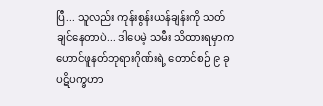ပြီ... သူလည်း ကုန်းစွန်းယန်ချန်းကို သတ်ချင်နေတာပဲ... ဒါပေမဲ့ သမီး သိထားရမှာက ဟောင်ဖူနတ်ဘုရားဂိုဏ်းရဲ့ တောင်စဉ် ၉ ခု ပဋိပက္ခဟာ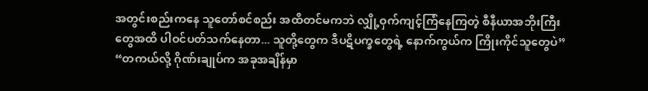အတွင်းစည်းကနေ သူတော်စင်စည်း အထိတင်မကဘဲ လျှို့ဝှက်ကျင့်ကြံနေကြတဲ့ စီနီယာအဘိုးကြီးတွေအထိ ပါဝင်ပတ်သက်နေတာ... သူတို့တွေက ဒီပဋိပက္ခတွေရဲ့ နောက်ကွယ်က ကြိုးကိုင်သူတွေပဲ”
“တကယ်လို့ ဂိုဏ်းချုပ်က အခုအချိန်မှာ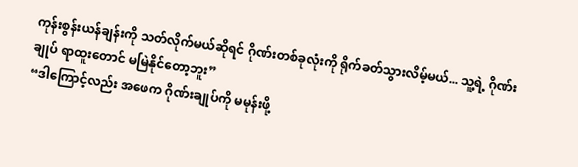ကုန်းစွန်းယန်ချန်းကို သတ်လိုက်မယ်ဆိုရင် ဂိုဏ်းတစ်ခုလုံးကို ရိုက်ခတ်သွားလိမ့်မယ်... သူ့ရဲ့ ဂိုဏ်းချုပ် ရာထူးတောင် မမြဲနိုင်တော့ဘူး”
“ဒါကြောင့်လည်း အဖေက ဂိုဏ်းချုပ်ကို မမုန်းဖို့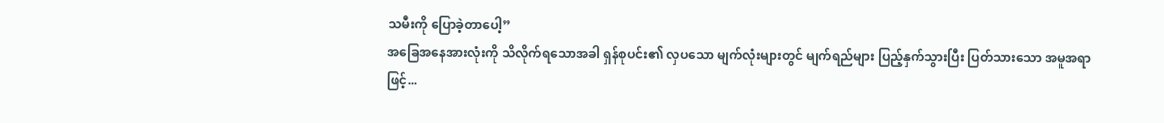သမီးကို ပြောခဲ့တာပေါ့”
အခြေအနေအားလုံးကို သိလိုက်ရသောအခါ ရှန်စုပင်း၏ လှပသော မျက်လုံးများတွင် မျက်ရည်များ ပြည့်နှက်သွားပြီး ပြတ်သားသော အမူအရာဖြင့်...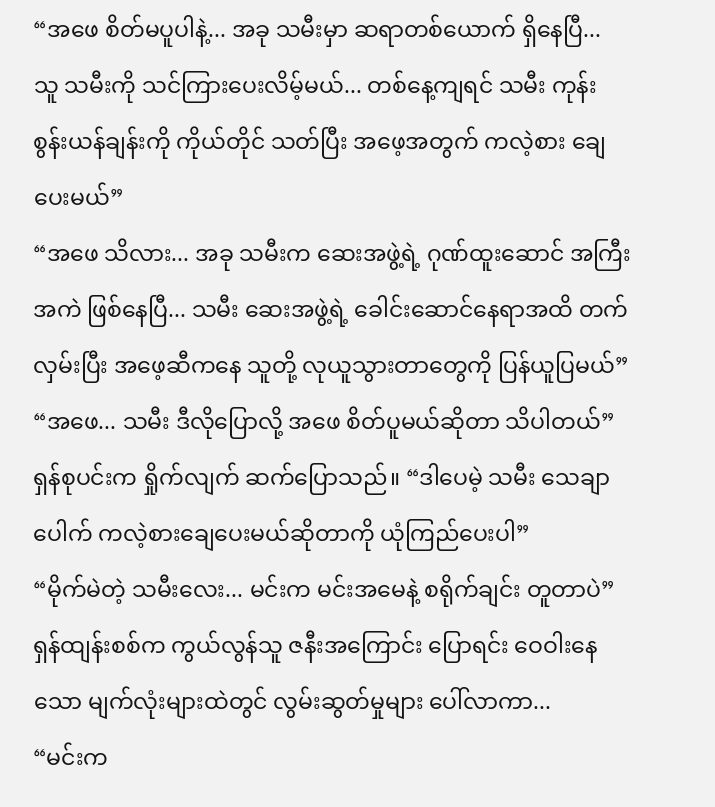“အဖေ စိတ်မပူပါနဲ့... အခု သမီးမှာ ဆရာတစ်ယောက် ရှိနေပြီ... သူ သမီးကို သင်ကြားပေးလိမ့်မယ်... တစ်နေ့ကျရင် သမီး ကုန်းစွန်းယန်ချန်းကို ကိုယ်တိုင် သတ်ပြီး အဖေ့အတွက် ကလဲ့စား ချေပေးမယ်”
“အဖေ သိလား... အခု သမီးက ဆေးအဖွဲ့ရဲ့ ဂုဏ်ထူးဆောင် အကြီးအကဲ ဖြစ်နေပြီ... သမီး ဆေးအဖွဲ့ရဲ့ ခေါင်းဆောင်နေရာအထိ တက်လှမ်းပြီး အဖေ့ဆီကနေ သူတို့ လုယူသွားတာတွေကို ပြန်ယူပြမယ်”
“အဖေ... သမီး ဒီလိုပြောလို့ အဖေ စိတ်ပူမယ်ဆိုတာ သိပါတယ်”
ရှန်စုပင်းက ရှိုက်လျက် ဆက်ပြောသည်။ “ဒါပေမဲ့ သမီး သေချာပေါက် ကလဲ့စားချေပေးမယ်ဆိုတာကို ယုံကြည်ပေးပါ”
“မိုက်မဲတဲ့ သမီးလေး... မင်းက မင်းအမေနဲ့ စရိုက်ချင်း တူတာပဲ”
ရှန်ထျန်းစစ်က ကွယ်လွန်သူ ဇနီးအကြောင်း ပြောရင်း ဝေဝါးနေသော မျက်လုံးများထဲတွင် လွမ်းဆွတ်မှုများ ပေါ်လာကာ...
“မင်းက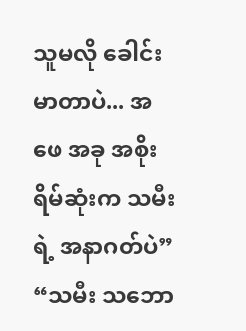သူမလို ခေါင်းမာတာပဲ... အဖေ အခု အစိုးရိမ်ဆုံးက သမီးရဲ့ အနာဂတ်ပဲ”
“သမီး သဘော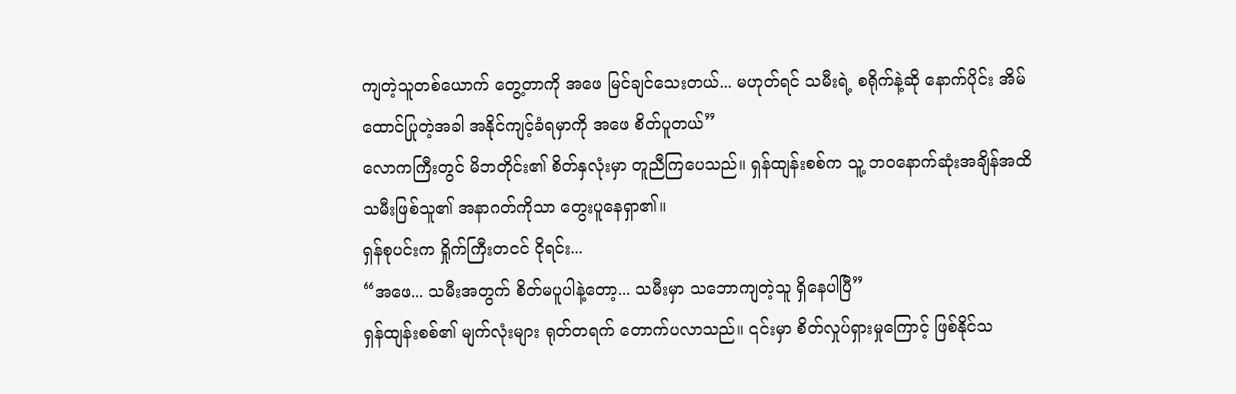ကျတဲ့သူတစ်ယောက် တွေ့တာကို အဖေ မြင်ချင်သေးတယ်... မဟုတ်ရင် သမီးရဲ့ စရိုက်နဲ့ဆို နောက်ပိုင်း အိမ်ထောင်ပြုတဲ့အခါ အနိုင်ကျင့်ခံရမှာကို အဖေ စိတ်ပူတယ်”
လောကကြီးတွင် မိဘတိုင်း၏ စိတ်နှလုံးမှာ တူညီကြပေသည်။ ရှန်ထျန်းစစ်က သူ့ ဘဝနောက်ဆုံးအချိန်အထိ သမီးဖြစ်သူ၏ အနာဂတ်ကိုသာ တွေးပူနေရှာ၏။
ရှန်စုပင်းက ရှိုက်ကြီးတငင် ငိုရင်း...
“အဖေ... သမီးအတွက် စိတ်မပူပါနဲ့တော့... သမီးမှာ သဘောကျတဲ့သူ ရှိနေပါပြီ”
ရှန်ထျန်းစစ်၏ မျက်လုံးများ ရုတ်တရက် တောက်ပလာသည်။ ၎င်းမှာ စိတ်လှုပ်ရှားမှုကြောင့် ဖြစ်နိုင်သ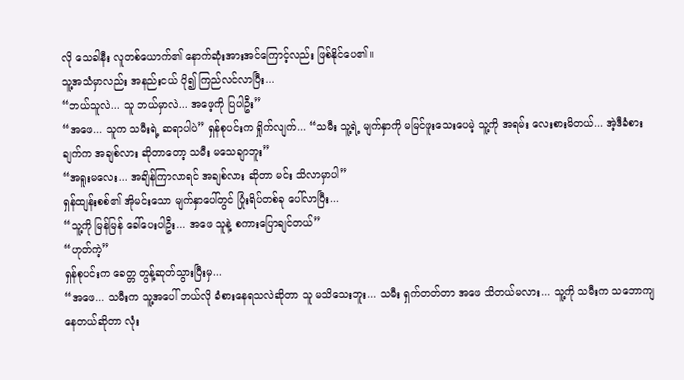လို သေခါနီး လူတစ်ယောက်၏ နောက်ဆုံးအားအင်ကြောင့်လည်း ဖြစ်နိုင်ပေ၏။
သူ့အသံမှာလည်း အနည်းငယ် ပို၍ ကြည်လင်လာပြီး...
“ဘယ်သူလဲ... သူ ဘယ်မှာလဲ... အဖေ့ကို ပြပါဦး”
“အဖေ... သူက သမီးရဲ့ ဆရာပါပဲ” ရှန်စုပင်းက ရှိုက်လျက်... “သမီး သူ့ရဲ့ မျက်နှာကို မမြင်ဖူးသေးပေမဲ့ သူ့ကို အရမ်း လေးစားမိတယ်... အဲ့ဒီခံစားချက်က အချစ်လား ဆိုတာတော့ သမီး မသေချာဘူး”
“အရူးမလေး... အချိန်ကြာလာရင် အချစ်လား ဆိုတာ မင်း သိလာမှာပါ”
ရှန်ထျန်းစစ်၏ အိုမင်းသော မျက်နှာပေါ်တွင် ပြုံးရိပ်တစ်ခု ပေါ်လာပြီး...
“သူ့ကို မြန်မြန် ခေါ်ပေးပါဦး... အဖေ သူနဲ့ စကားပြောချင်တယ်”
“ဟုတ်ကဲ့”
ရှန်စုပင်းက ခေတ္တ တွန့်ဆုတ်သွားပြီးမှ...
“အဖေ... သမီးက သူ့အပေါ် ဘယ်လို ခံစားနေရသလဲဆိုတာ သူ မသိသေးဘူး... သမီး ရှက်တတ်တာ အဖေ သိတယ်မလား... သူ့ကို သမီးက သဘောကျနေတယ်ဆိုတာ လုံး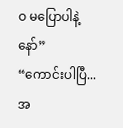ဝ မပြောပါနဲ့နော်”
“ကောင်းပါပြီ... အ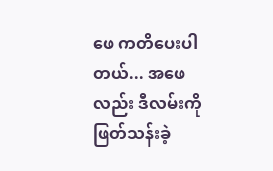ဖေ ကတိပေးပါတယ်... အဖေလည်း ဒီလမ်းကို ဖြတ်သန်းခဲ့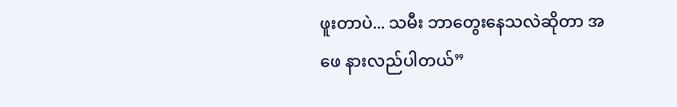ဖူးတာပဲ... သမီး ဘာတွေးနေသလဲဆိုတာ အဖေ နားလည်ပါတယ်”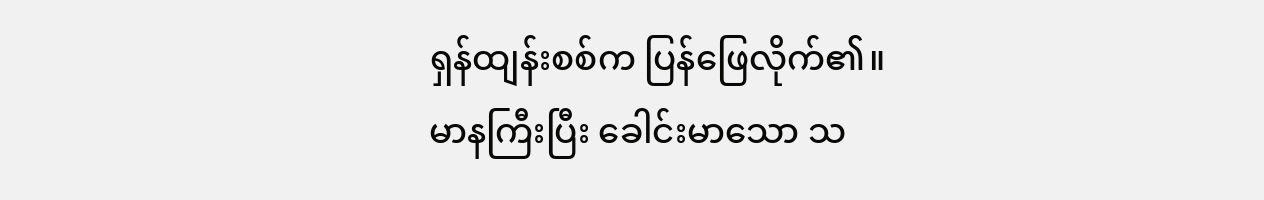ရှန်ထျန်းစစ်က ပြန်ဖြေလိုက်၏။
မာနကြီးပြီး ခေါင်းမာသော သ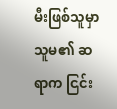မီးဖြစ်သူမှာ သူမ၏ ဆရာက ငြင်း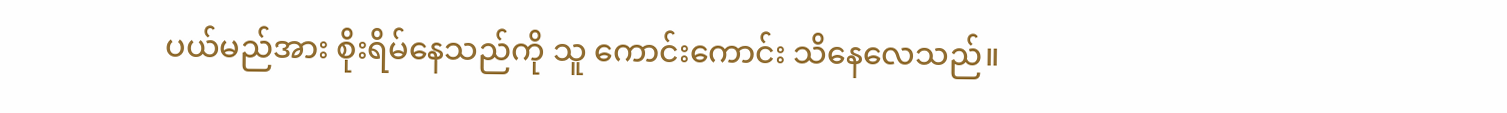ပယ်မည်အား စိုးရိမ်နေသည်ကို သူ ကောင်းကောင်း သိနေလေသည်။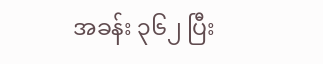အခန်း ၃၆၂ ပြီး